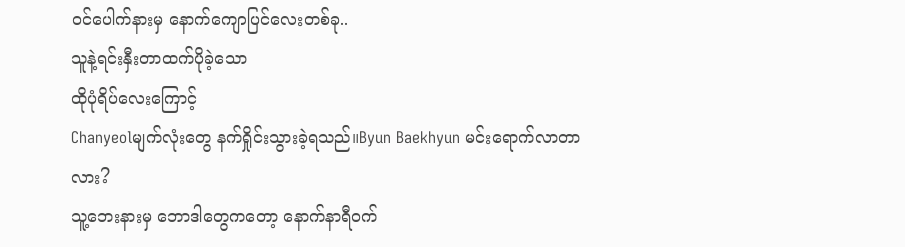ဝင်ပေါက်နားမှ နောက်ကျောပြင်လေးတစ်ခု..
သူနဲ့ရင်းနှီးတာထက်ပိုခဲ့သော
ထိုပုံရိပ်လေးကြောင့်
Chanyeolမျက်လုံးတွေ နက်ရှိုင်းသွားခဲ့ရသည်။Byun Baekhyun မင်းရောက်လာတာလား?
သူ့ဘေးနားမှ ဘောဒါတွေကတော့ နောက်နာရီဝက်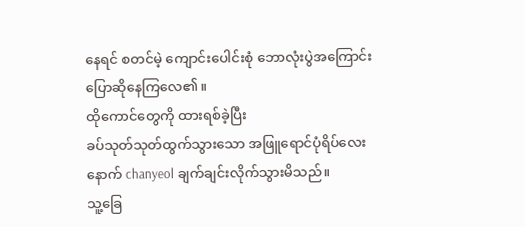နေရင် စတင်မဲ့ ကျောင်းပေါင်းစုံ ဘောလုံးပွဲအကြောင်း ပြောဆိုနေကြလေ၏။
ထိုကောင်တွေကို ထားရစ်ခဲ့ပြီး
ခပ်သုတ်သုတ်ထွက်သွားသော အဖြူရောင်ပုံရိပ်လေးနောက် chanyeol ချက်ချင်းလိုက်သွားမိသည်။
သူ့ခြေ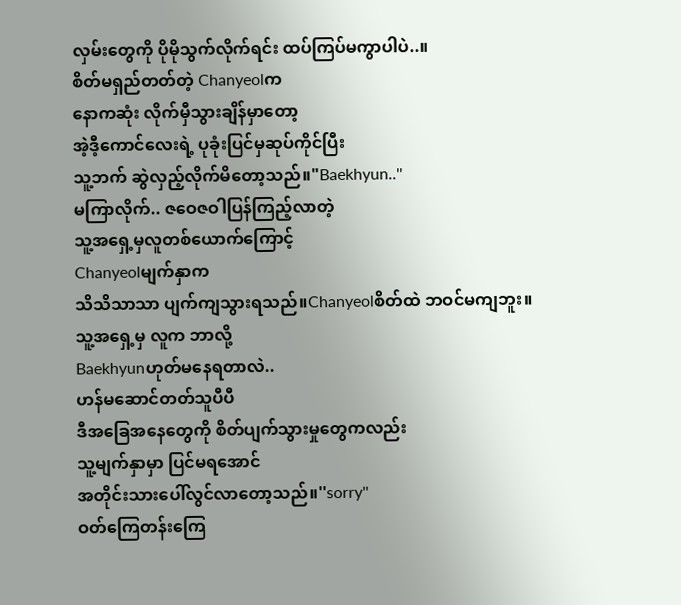လှမ်းတွေကို ပိုမိုသွက်လိုက်ရင်း ထပ်ကြပ်မကွာပါပဲ..။
စိတ်မရှည်တတ်တဲ့ Chanyeolက
နောကဆုံး လိုက်မှီသွားချိန်မှာတော့
အဲ့ဒီ့ကောင်လေးရဲ့ ပုခုံးပြင်မှဆုပ်ကိုင်ပြီး
သူ့ဘက် ဆွဲလှည့်လိုက်မိတော့သည်။"Baekhyun..''
မကြာလိုက်.. ဇဝေဇဝါပြန်ကြည့်လာတဲ့
သူ့အရှေ့မှလူတစ်ယောက်ကြောင့်
Chanyeolမျက်နှာက
သိသိသာသာ ပျက်ကျသွားရသည်။Chanyeolစိတ်ထဲ ဘဝင်မကျဘူး။
သူ့အရှေ့မှ လူက ဘာလို့
Baekhyunဟုတ်မနေရတာလဲ..
ဟန်မဆောင်တတ်သူပီပီ
ဒီအခြေအနေတွေကို စိတ်ပျက်သွားမှုတွေကလည်း
သူ့မျက်နှာမှာ ပြင်မရအောင်
အတိုင်းသားပေါ်လွင်လာတော့သည်။''sorry''
ဝတ်ကြေတန်းကြေ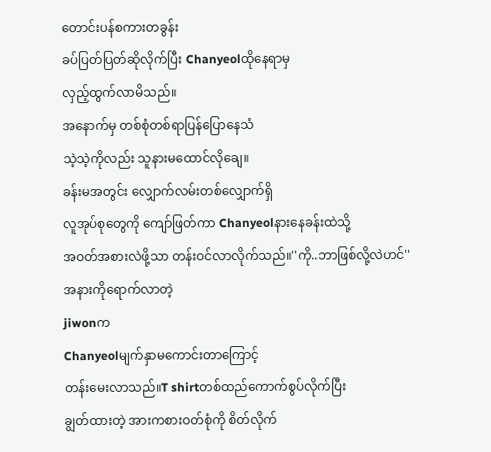တောင်းပန်စကားတခွန်း
ခပ်ပြတ်ပြတ်ဆိုလိုက်ပြီး Chanyeolထိုနေရာမှ
လှည့်ထွက်လာမိသည်။
အနောက်မှ တစ်စုံတစ်ရာပြန်ပြောနေသံ
သဲ့သဲ့ကိုလည်း သူနားမထောင်လိုချေ။
ခန်းမအတွင်း လျှောက်လမ်းတစ်လျှောက်ရှိ
လူအုပ်စုတွေကို ကျော်ဖြတ်ကာ Chanyeolနားနေခန်းထဲသို့
အဝတ်အစားလဲဖို့သာ တန်းဝင်လာလိုက်သည်။''ကို..ဘာဖြစ်လို့လဲဟင်''
အနားကိုရောက်လာတဲ့
jiwonက
Chanyeolမျက်နှာမကောင်းတာကြောင့်
တန်းမေးလာသည်။T shirtတစ်ထည်ကောက်စွပ်လိုက်ပြီး
ချွတ်ထားတဲ့ အားကစားဝတ်စုံကို စိတ်လိုက်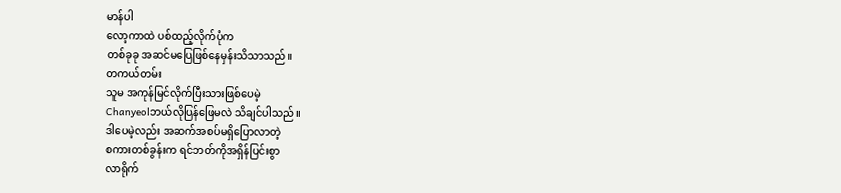မာန်ပါ
လော့ကာထဲ ပစ်ထည့်လိုက်ပုံက
တစ်ခုခု အဆင်မပြေဖြစ်နေမှန်းသိသာသည်။
တကယ်တမ်း
သူမ အကုန်မြင်လိုက်ပြီးသားဖြစ်ပေမဲ့
Chanyeolဘယ်လိုပြန်ဖြေမလဲ သိချင်ပါသည်။
ဒါပေမဲ့လည်း အဆက်အစပ်မရှိပြောလာတဲ့
စကားတစ်ခွန်းက ရင်ဘတ်ကိုအရှိန်ပြင်းစွာ
လာရိုက်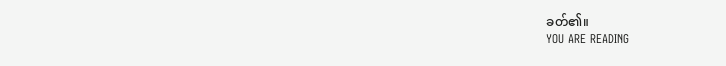ခတ်၏။
YOU ARE READING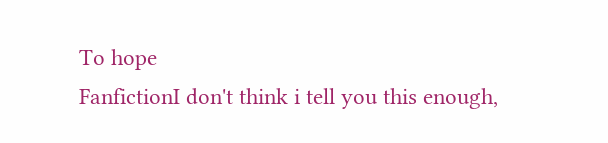To hope
FanfictionI don't think i tell you this enough,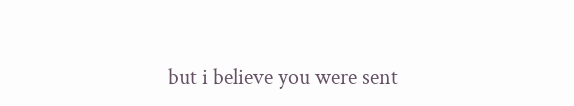but i believe you were sent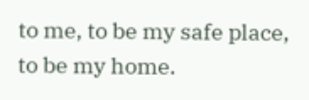to me, to be my safe place, to be my home.